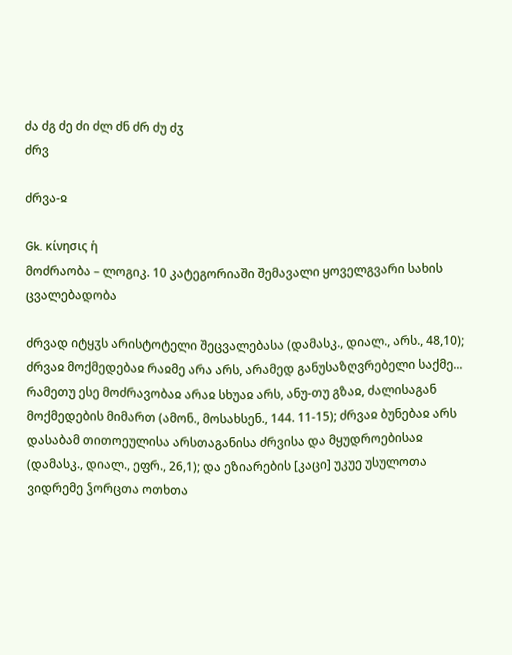ძა ძგ ძე ძი ძლ ძნ ძრ ძუ ძჳ
ძრვ

ძრვა-ჲ

Gk. κίνησις ἡ
მოძრაობა – ლოგიკ. 10 კატეგორიაში შემავალი ყოველგვარი სახის ცვალებადობა

ძრვად იტყჳს არისტოტელი შეცვალებასა (დამასკ., დიალ., არს., 48,10); ძრვაჲ მოქმედებაჲ რაჲმე არა არს, არამედ განუსაზღვრებელი საქმე... რამეთუ ესე მოძრავობაჲ არაჲ სხუაჲ არს, ანუ-თუ გზაჲ, ძალისაგან მოქმედების მიმართ (ამონ., მოსახსენ., 144. 11-15); ძრვაჲ ბუნებაჲ არს დასაბამ თითოეულისა არსთაგანისა ძრვისა და მყუდროებისაჲ (დამასკ., დიალ., ეფრ., 26,1); და ეზიარების [კაცი] უკუე უსულოთა ვიდრემე ჴორცთა ოთხთა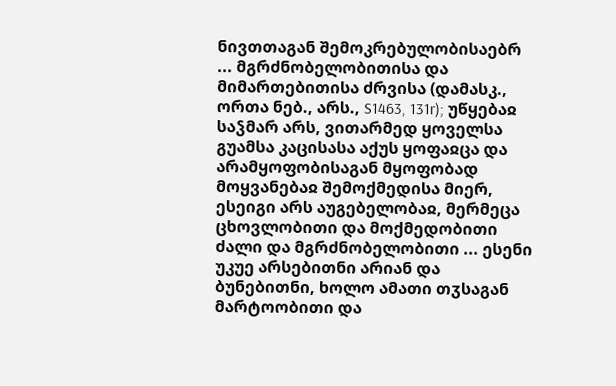ნივთთაგან შემოკრებულობისაებრ ... მგრძნობელობითისა და მიმართებითისა ძრვისა (დამასკ., ორთა ნებ., არს., S1463, 131r); უწყებაჲ საჴმარ არს, ვითარმედ ყოველსა გუამსა კაცისასა აქუს ყოფაჲცა და არამყოფობისაგან მყოფობად მოყვანებაჲ შემოქმედისა მიერ, ესეიგი არს აუგებელობაჲ, მერმეცა ცხოვლობითი და მოქმედობითი ძალი და მგრძნობელობითი ... ესენი უკუე არსებითნი არიან და ბუნებითნი, ხოლო ამათი თჳსაგან მარტოობითი და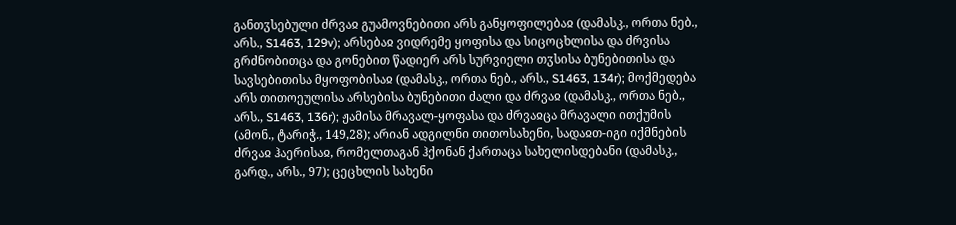განთჳსებული ძრვაჲ გუამოვნებითი არს განყოფილებაჲ (დამასკ., ორთა ნებ., არს., S1463, 129v); არსებაჲ ვიდრემე ყოფისა და სიცოცხლისა და ძრვისა გრძნობითცა და გონებით წადიერ არს სურვიელი თჳსისა ბუნებითისა და სავსებითისა მყოფობისაჲ (დამასკ., ორთა ნებ., არს., S1463, 134r); მოქმედება არს თითოეულისა არსებისა ბუნებითი ძალი და ძრვაჲ (დამასკ., ორთა ნებ., არს., S1463, 136r); ჟამისა მრავალ-ყოფასა და ძრვაჲცა მრავალი ითქუმის (ამონ., ტარიჭ., 149,28); არიან ადგილნი თითოსახენი, სადაჲთ-იგი იქმნების ძრვაჲ ჰაერისაჲ, რომელთაგან ჰქონან ქართაცა სახელისდებანი (დამასკ., გარდ., არს., 97); ცეცხლის სახენი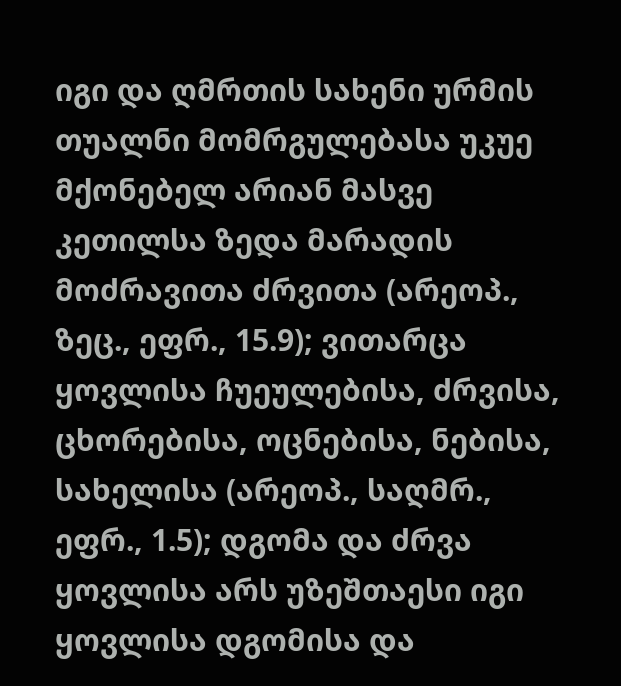იგი და ღმრთის სახენი ურმის თუალნი მომრგულებასა უკუე მქონებელ არიან მასვე კეთილსა ზედა მარადის მოძრავითა ძრვითა (არეოპ., ზეც., ეფრ., 15.9); ვითარცა ყოვლისა ჩუეულებისა, ძრვისა, ცხორებისა, ოცნებისა, ნებისა, სახელისა (არეოპ., საღმრ., ეფრ., 1.5); დგომა და ძრვა ყოვლისა არს უზეშთაესი იგი ყოვლისა დგომისა და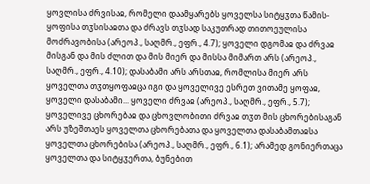ყოვლისა ძრვისაჲ, რომელი დაამყარებს ყოველსა სიტყჳთა წამის-ყოფისა თჳსისაჲთა და ძრავს თჳსად საკუთრად თითოეულისა მოძრავობისა (არეოპ., საღმრ., ეფრ., 4.7); ყოველი დგომაჲ და ძრვაჲ მისგან და მის ძლით და მის მიერ და მისსა მიმართ არს (არეოპ., საღმრ., ეფრ., 4.10); დასაბამი არს არსთაჲ, რომლისა მიერ არს ყოველთა თჳთყოფაჲცა იგი და ყოველივე ესრეთ ვითამე ყოფაჲ, ყოველი დასაბამი... ყოველი ძრვაჲ (არეოპ., საღმრ., ეფრ., 5.7); ყოველივე ცხორებაჲ და ცხოვლობითი ძრვაჲ თჳთ მის ცხორებისაგან არს უზეშთაეს ყოველთა ცხორებათა და ყოველთა დასაბამთაჲსა ყოველთა ცხორებისა (არეოპ., საღმრ., ეფრ., 6.1); არამედ გონიერთაცა ყოველთა და სიტყჳერთა, ბუნებით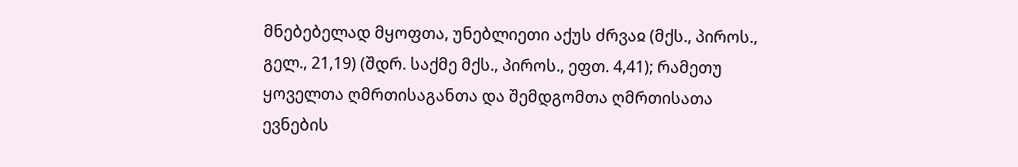მნებებელად მყოფთა, უნებლიეთი აქუს ძრვაჲ (მქს., პიროს., გელ., 21,19) (შდრ. საქმე მქს., პიროს., ეფთ. 4,41); რამეთუ ყოველთა ღმრთისაგანთა და შემდგომთა ღმრთისათა ევნების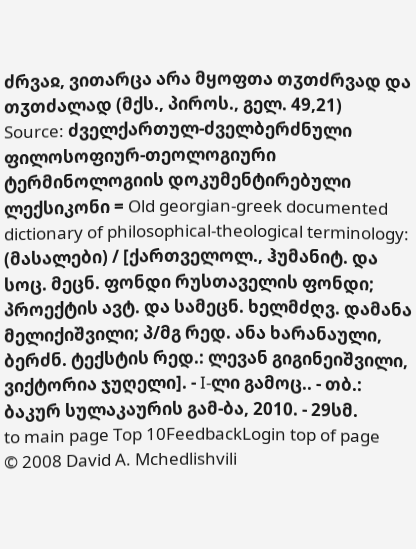ძრვაჲ, ვითარცა არა მყოფთა თჳთძრვად და თჳთძალად (მქს., პიროს., გელ. 49,21)
Source: ძველქართულ-ძველბერძნული ფილოსოფიურ-თეოლოგიური ტერმინოლოგიის დოკუმენტირებული ლექსიკონი = Old georgian-greek documented dictionary of philosophical-theological terminology: (მასალები) / [ქართველოლ., ჰუმანიტ. და სოც. მეცნ. ფონდი რუსთაველის ფონდი; პროექტის ავტ. და სამეცნ. ხელმძღვ. დამანა მელიქიშვილი; პ/მგ რედ. ანა ხარანაული, ბერძნ. ტექსტის რედ.: ლევან გიგინეიშვილი, ვიქტორია ჯუღელი]. - I-ლი გამოც.. - თბ.: ბაკურ სულაკაურის გამ-ბა, 2010. - 29სმ.
to main page Top 10FeedbackLogin top of page
© 2008 David A. Mchedlishvili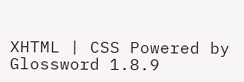XHTML | CSS Powered by Glossword 1.8.9